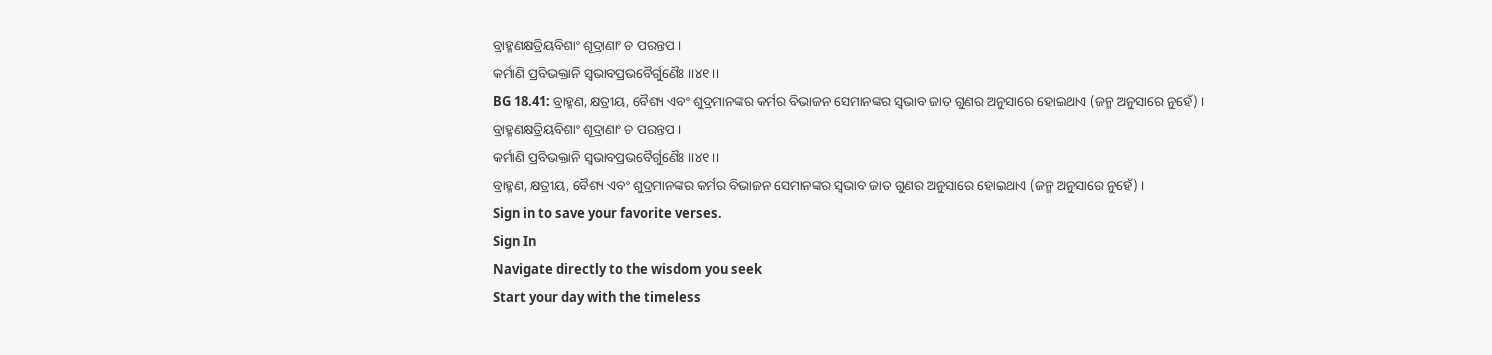ବ୍ରାହ୍ମଣକ୍ଷତ୍ରିୟବିଶାଂ ଶୂଦ୍ରାଣାଂ ଚ ପରନ୍ତପ ।
କର୍ମାଣି ପ୍ରବିଭକ୍ତାନି ସ୍ୱଭାବପ୍ରଭବୈର୍ଗୁଣୈଃ ।।୪୧।।
BG 18.41: ବ୍ରାହ୍ମଣ, କ୍ଷତ୍ରୀୟ, ବୈଶ୍ୟ ଏବଂ ଶୁଦ୍ରମାନଙ୍କର କର୍ମର ବିଭାଜନ ସେମାନଙ୍କର ସ୍ୱଭାବ ଜାତ ଗୁଣର ଅନୁସାରେ ହୋଇଥାଏ (ଜନ୍ମ ଅନୁସାରେ ନୁହେଁ) ।
ବ୍ରାହ୍ମଣକ୍ଷତ୍ରିୟବିଶାଂ ଶୂଦ୍ରାଣାଂ ଚ ପରନ୍ତପ ।
କର୍ମାଣି ପ୍ରବିଭକ୍ତାନି ସ୍ୱଭାବପ୍ରଭବୈର୍ଗୁଣୈଃ ।।୪୧।।
ବ୍ରାହ୍ମଣ, କ୍ଷତ୍ରୀୟ, ବୈଶ୍ୟ ଏବଂ ଶୁଦ୍ରମାନଙ୍କର କର୍ମର ବିଭାଜନ ସେମାନଙ୍କର ସ୍ୱଭାବ ଜାତ ଗୁଣର ଅନୁସାରେ ହୋଇଥାଏ (ଜନ୍ମ ଅନୁସାରେ ନୁହେଁ) ।
Sign in to save your favorite verses.
Sign In
Navigate directly to the wisdom you seek
Start your day with the timeless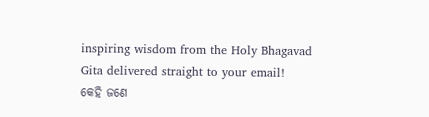inspiring wisdom from the Holy Bhagavad Gita delivered straight to your email!
କେହି ଜଣେ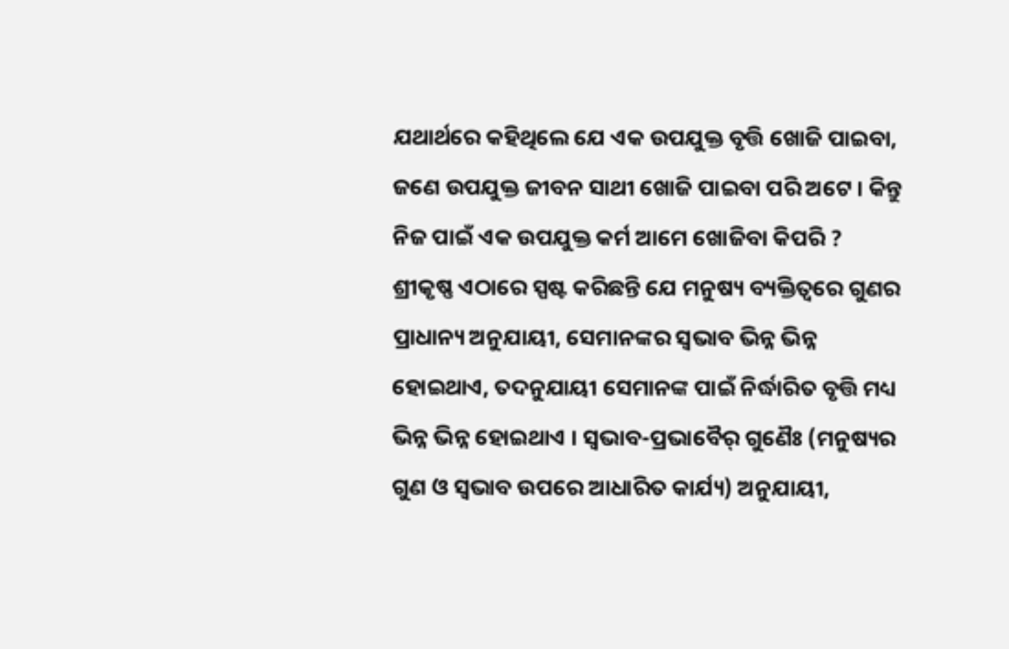ଯଥାର୍ଥରେ କହିଥିଲେ ଯେ ଏକ ଉପଯୁକ୍ତ ବୃତ୍ତି ଖୋଜି ପାଇବା, ଜଣେ ଉପଯୁକ୍ତ ଜୀବନ ସାଥୀ ଖୋଜି ପାଇବା ପରି ଅଟେ । କିନ୍ତୁ ନିଜ ପାଇଁ ଏକ ଉପଯୁକ୍ତ କର୍ମ ଆମେ ଖୋଜିବା କିପରି ? ଶ୍ରୀକୃଷ୍ଣ ଏଠାରେ ସ୍ପଷ୍ଟ କରିଛନ୍ତି ଯେ ମନୁଷ୍ୟ ବ୍ୟକ୍ତିତ୍ୱରେ ଗୁଣର ପ୍ରାଧାନ୍ୟ ଅନୁଯାୟୀ, ସେମାନଙ୍କର ସ୍ୱଭାବ ଭିନ୍ନ ଭିନ୍ନ ହୋଇଥାଏ, ତଦନୁଯାୟୀ ସେମାନଙ୍କ ପାଇଁ ନିର୍ଦ୍ଧାରିତ ବୃତ୍ତି ମଧ୍ୟ ଭିନ୍ନ ଭିନ୍ନ ହୋଇଥାଏ । ସ୍ୱଭାବ-ପ୍ରଭାବୈର୍ ଗୁଣୈଃ (ମନୁଷ୍ୟର ଗୁଣ ଓ ସ୍ୱଭାବ ଉପରେ ଆଧାରିତ କାର୍ଯ୍ୟ) ଅନୁଯାୟୀ,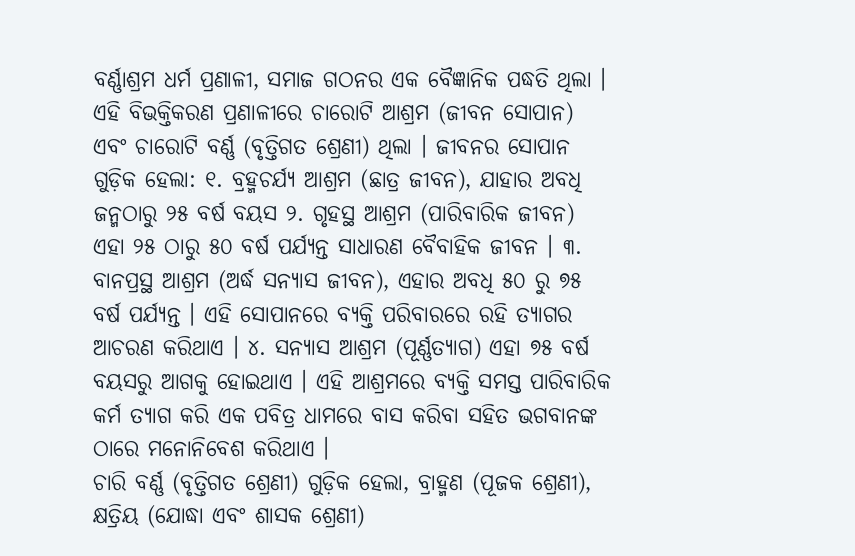ବର୍ଣ୍ଣାଶ୍ରମ ଧର୍ମ ପ୍ରଣାଳୀ, ସମାଜ ଗଠନର ଏକ ବୈଜ୍ଞାନିକ ପଦ୍ଧତି ଥିଲା । ଏହି ବିଭକ୍ତିକରଣ ପ୍ରଣାଳୀରେ ଚାରୋଟି ଆଶ୍ରମ (ଜୀବନ ସୋପାନ) ଏବଂ ଚାରୋଟି ବର୍ଣ୍ଣ (ବୃତ୍ତିଗତ ଶ୍ରେଣୀ) ଥିଲା । ଜୀବନର ସୋପାନ ଗୁଡ଼ିକ ହେଲା: ୧. ବ୍ରହ୍ମଚର୍ଯ୍ୟ ଆଶ୍ରମ (ଛାତ୍ର ଜୀବନ), ଯାହାର ଅବଧି ଜନ୍ମଠାରୁ ୨୫ ବର୍ଷ ବୟସ ୨. ଗୃହସ୍ଥ ଆଶ୍ରମ (ପାରିବାରିକ ଜୀବନ) ଏହା ୨୫ ଠାରୁ ୫୦ ବର୍ଷ ପର୍ଯ୍ୟନ୍ତ ସାଧାରଣ ବୈବାହିକ ଜୀବନ । ୩. ବାନପ୍ରସ୍ଥ ଆଶ୍ରମ (ଅର୍ଦ୍ଧ ସନ୍ୟାସ ଜୀବନ), ଏହାର ଅବଧି ୫୦ ରୁ ୭୫ ବର୍ଷ ପର୍ଯ୍ୟନ୍ତ । ଏହି ସୋପାନରେ ବ୍ୟକ୍ତି ପରିବାରରେ ରହି ତ୍ୟାଗର ଆଚରଣ କରିଥାଏ । ୪. ସନ୍ୟାସ ଆଶ୍ରମ (ପୂର୍ଣ୍ଣତ୍ୟାଗ) ଏହା ୭୫ ବର୍ଷ ବୟସରୁ ଆଗକୁ ହୋଇଥାଏ । ଏହି ଆଶ୍ରମରେ ବ୍ୟକ୍ତି ସମସ୍ତ ପାରିବାରିକ କର୍ମ ତ୍ୟାଗ କରି ଏକ ପବିତ୍ର ଧାମରେ ବାସ କରିବା ସହିତ ଭଗବାନଙ୍କ ଠାରେ ମନୋନିବେଶ କରିଥାଏ ।
ଚାରି ବର୍ଣ୍ଣ (ବୃତ୍ତିଗତ ଶ୍ରେଣୀ) ଗୁଡ଼ିକ ହେଲା, ବ୍ରାହ୍ମଣ (ପୂଜକ ଶ୍ରେଣୀ), କ୍ଷତ୍ରିୟ (ଯୋଦ୍ଧା ଏବଂ ଶାସକ ଶ୍ରେଣୀ)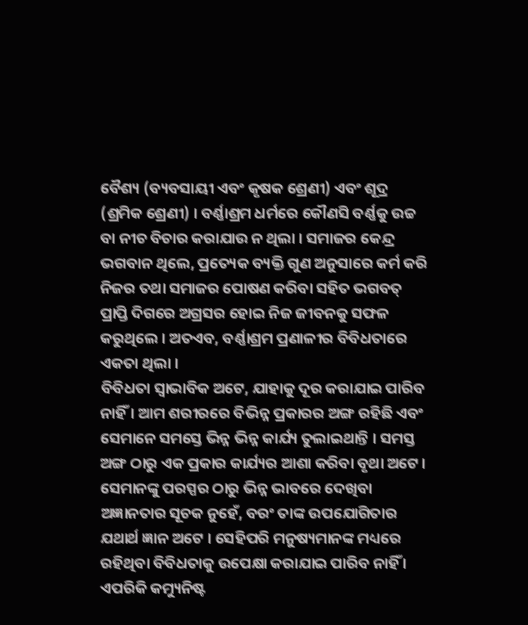ବୈଶ୍ୟ (ବ୍ୟବସାୟୀ ଏବଂ କୃଷକ ଶ୍ରେଣୀ) ଏବଂ ଶୂଦ୍ର (ଶ୍ରମିକ ଶ୍ରେଣୀ) । ବର୍ଣ୍ଣାଶ୍ରମ ଧର୍ମରେ କୌଣସି ବର୍ଣ୍ଣକୁ ଉଚ୍ଚ ବା ନୀଚ ବିଚାର କରାଯାଉ ନ ଥିଲା । ସମାଜର କେନ୍ଦ୍ର ଭଗବାନ ଥିଲେ, ପ୍ରତ୍ୟେକ ବ୍ୟକ୍ତି ଗୁଣ ଅନୁସାରେ କର୍ମ କରି ନିଜର ତଥା ସମାଜର ପୋଷଣ କରିବା ସହିତ ଭଗବତ୍ ପ୍ରାପ୍ତି ଦିଗରେ ଅଗ୍ରସର ହୋଇ ନିଜ ଜୀବନକୁ ସଫଳ କରୁଥିଲେ । ଅତଏବ, ବର୍ଣ୍ଣାଶ୍ରମ ପ୍ରଣାଳୀର ବିବିଧତାରେ ଏକତା ଥିଲା ।
ବିବିଧତା ସ୍ୱାଭାବିକ ଅଟେ, ଯାହାକୁ ଦୂର କରାଯାଇ ପାରିବ ନାହିଁ । ଆମ ଶରୀରରେ ବିଭିନ୍ନ ପ୍ରକାରର ଅଙ୍ଗ ରହିଛି ଏବଂ ସେମାନେ ସମସ୍ତେ ଭିନ୍ନ ଭିନ୍ନ କାର୍ଯ୍ୟ ତୁଲାଇଥାନ୍ତି । ସମସ୍ତ ଅଙ୍ଗ ଠାରୁ ଏକ ପ୍ରକାର କାର୍ଯ୍ୟର ଆଶା କରିବା ବୃଥା ଅଟେ । ସେମାନଙ୍କୁ ପରସ୍ପର ଠାରୁ ଭିନ୍ନ ଭାବରେ ଦେଖିବା ଅଜ୍ଞାନତାର ସୂଚକ ନୁହେଁ, ବରଂ ତାଙ୍କ ଉପଯୋଗିତାର ଯଥାର୍ଥ ଜ୍ଞାନ ଅଟେ । ସେହିପରି ମନୁଷ୍ୟମାନଙ୍କ ମଧ୍ୟରେ ରହିଥିବା ବିବିଧତାକୁ ଉପେକ୍ଷା କରାଯାଇ ପାରିବ ନାହିଁ । ଏପରିକି କମ୍ୟୁନିଷ୍ଟ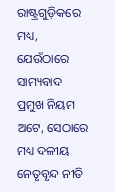ରାଷ୍ଟ୍ରଗୁଡ଼ିକରେ ମଧ୍ୟ, ଯେଉଁଠାରେ ସାମ୍ୟବାଦ ପ୍ରମୁଖ ନିୟମ ଅଟେ, ସେଠାରେ ମଧ୍ୟ ଦଳୀୟ ନେତୃବୃନ୍ଦ ନୀତି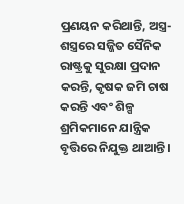ପ୍ରଣୟନ କରିଥାନ୍ତି, ଅସ୍ତ୍ର-ଶସ୍ତ୍ରରେ ସଜ୍ଜିତ ସୈନିକ ରାଷ୍ଟ୍ରକୁ ସୁରକ୍ଷା ପ୍ରଦାନ କରନ୍ତି, କୃଷକ ଜମି ଚାଷ କରନ୍ତି ଏବଂ ଶିଳ୍ପ ଶ୍ରମିକମାନେ ଯାନ୍ତ୍ରିକ ବୃତ୍ତିରେ ନିଯୁକ୍ତ ଥାଆନ୍ତି ।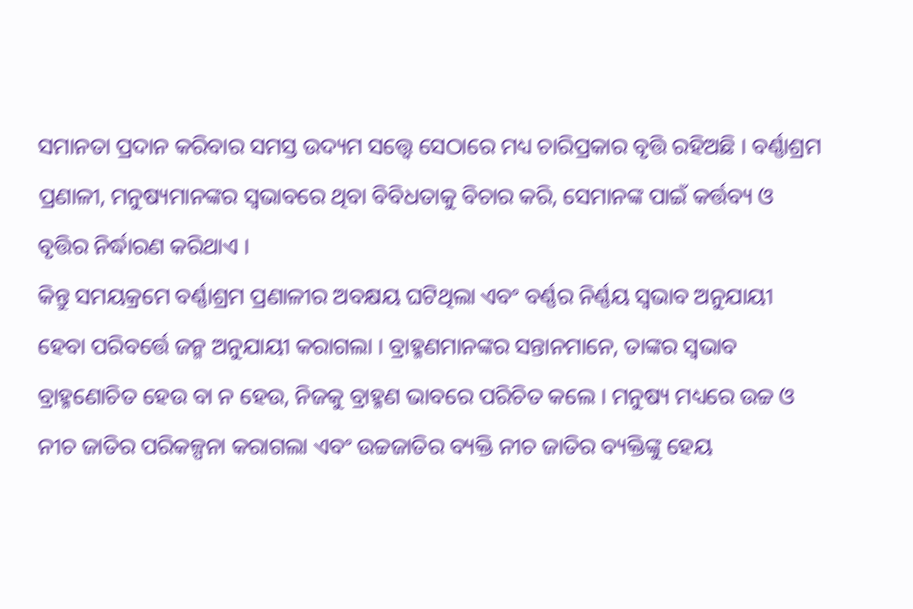ସମାନତା ପ୍ରଦାନ କରିବାର ସମସ୍ତ ଉଦ୍ୟମ ସତ୍ତ୍ୱେ ସେଠାରେ ମଧ୍ୟ ଚାରିପ୍ରକାର ବୃତ୍ତି ରହିଅଛି । ବର୍ଣ୍ଣାଶ୍ରମ ପ୍ରଣାଳୀ, ମନୁଷ୍ୟମାନଙ୍କର ସ୍ୱଭାବରେ ଥିବା ବିବିଧତାକୁ ବିଚାର କରି, ସେମାନଙ୍କ ପାଇଁ କର୍ତ୍ତବ୍ୟ ଓ ବୃତ୍ତିର ନିର୍ଦ୍ଧାରଣ କରିଥାଏ ।
କିନ୍ତୁ ସମୟକ୍ରମେ ବର୍ଣ୍ଣାଶ୍ରମ ପ୍ରଣାଳୀର ଅବକ୍ଷୟ ଘଟିଥିଲା ଏବଂ ବର୍ଣ୍ଣର ନିର୍ଣ୍ଣୟ ସ୍ୱଭାବ ଅନୁଯାୟୀ ହେବା ପରିବର୍ତ୍ତେ ଜନ୍ମ ଅନୁଯାୟୀ କରାଗଲା । ବ୍ରାହ୍ମଣମାନଙ୍କର ସନ୍ତାନମାନେ, ତାଙ୍କର ସ୍ୱଭାବ ବ୍ରାହ୍ମଣୋଚିତ ହେଉ ବା ନ ହେଉ, ନିଜକୁ ବ୍ରାହ୍ମଣ ଭାବରେ ପରିଚିତ କଲେ । ମନୁଷ୍ୟ ମଧ୍ୟରେ ଉଚ୍ଚ ଓ ନୀଚ ଜାତିର ପରିକଳ୍ପନା କରାଗଲା ଏବଂ ଉଚ୍ଚଜାତିର ବ୍ୟକ୍ତି ନୀଚ ଜାତିର ବ୍ୟକ୍ତିଙ୍କୁ ହେୟ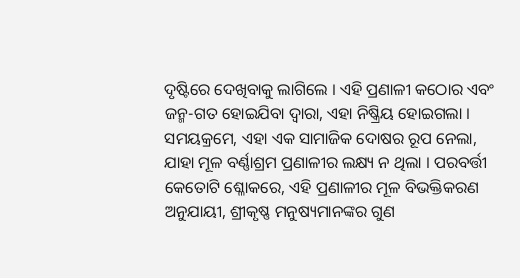ଦୃଷ୍ଟିରେ ଦେଖିବାକୁ ଲାଗିଲେ । ଏହି ପ୍ରଣାଳୀ କଠୋର ଏବଂ ଜନ୍ମ-ଗତ ହୋଇଯିବା ଦ୍ୱାରା, ଏହା ନିଷ୍କ୍ରିୟ ହୋଇଗଲା । ସମୟକ୍ରମେ, ଏହା ଏକ ସାମାଜିକ ଦୋଷର ରୂପ ନେଲା, ଯାହା ମୂଳ ବର୍ଣ୍ଣାଶ୍ରମ ପ୍ରଣାଳୀର ଲକ୍ଷ୍ୟ ନ ଥିଲା । ପରବର୍ତ୍ତୀ କେତୋଟି ଶ୍ଳୋକରେ, ଏହି ପ୍ରଣାଳୀର ମୂଳ ବିଭକ୍ତିକରଣ ଅନୁଯାୟୀ, ଶ୍ରୀକୃଷ୍ଣ ମନୁଷ୍ୟମାନଙ୍କର ଗୁଣ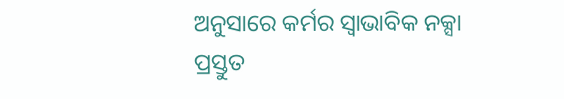ଅନୁସାରେ କର୍ମର ସ୍ୱାଭାବିକ ନକ୍ସା ପ୍ରସ୍ତୁତ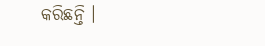କରିଛନ୍ତି ।